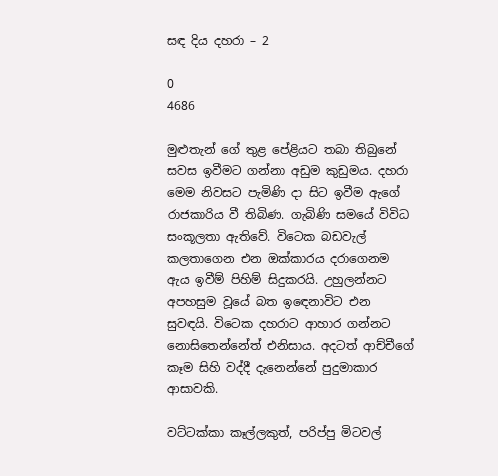සඳ දිය දහරා – 2

0
4686

මුළුතැන් ගේ තුළ පේළියට තබා තිබුනේ සවස ඉවීමට ගන්නා අඩුම කුඩුමය. දහරා මෙම නිවසට පැමිණි දා සිට ඉවීම ඇගේ රාජකාරිය වී තිබිණ. ගැබිණි සමයේ විවිධ සංකූලතා ඇතිවේ. විටෙක බඩවැල් කලතාගෙන එන ඔක්කාරය දරාගෙනම ඇය ඉවීම් පිහිම් සිදුකරයි. උහුලන්නට අපහසුම වූයේ බත ඉඳෙනාවිට එන සුවඳයි. විටෙක දහරාට ආහාර ගන්නට නොසිතෙන්නේත් එනිසාය. අදටත් ආච්චීගේ කෑම සිහි වද්දී දැනෙන්නේ පුදුමාකාර ආසාවකි.

වට්ටක්කා කෑල්ලකුත්, පරිප්පු මිටවල්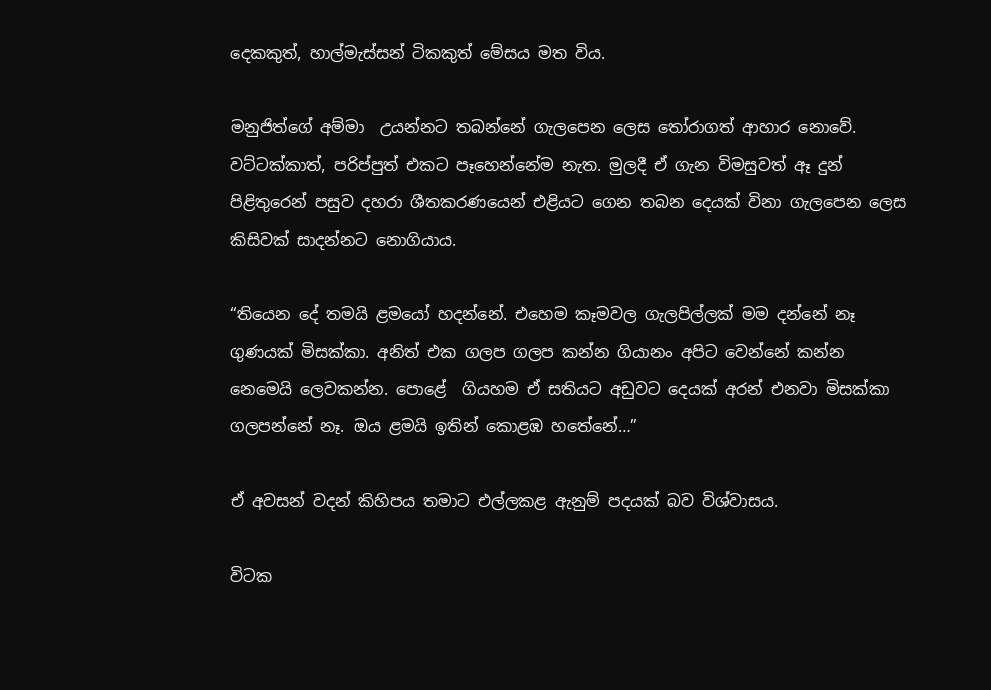දෙකකුත්, හාල්මැස්සන් ටිකකුත් මේසය මත විය.

මනුජිත්ගේ අම්මා  උයන්නට තබන්නේ ගැලපෙන ලෙස තෝරාගත් ආහාර නොවේ. වට්ටක්කාත්, පරිප්පුත් එකට පෑහෙන්නේම නැත. මුලදී ඒ ගැන විමසුවත් ඈ දුන් පිළිතුරෙන් පසුව දහරා ශීතකරණයෙන් එළියට ගෙන තබන දෙයක් විනා ගැලපෙන ලෙස කිසිවක් සාදන්නට නොගියාය.

“තියෙන දේ තමයි ළමයෝ හදන්නේ. එහෙම කෑමවල ගැලපිල්ලක් මම දන්නේ නෑ ගුණයක් මිසක්කා. අනිත් එක ගලප ගලප කන්න ගියානං අපිට වෙන්නේ කන්න නෙමෙයි ලෙවකන්න. පොළේ  ගියහම ඒ සතියට අඩුවට දෙයක් අරන් එනවා මිසක්කා ගලපන්නේ නෑ. ඔය ළමයි ඉතින් කොළඹ හතේනේ…”

ඒ අවසන් වදන් කිහිපය තමාට එල්ලකළ ඇනුම් පදයක් බව විශ්වාසය.

විටක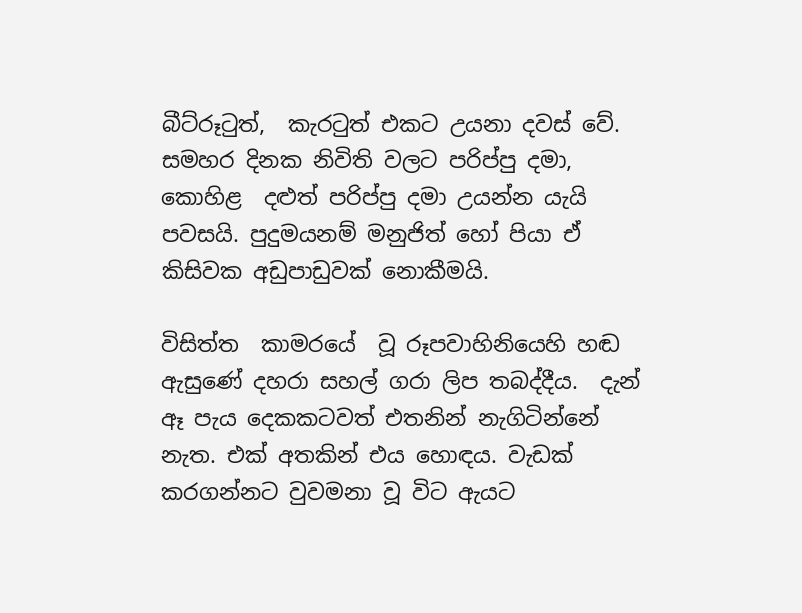බීට්රූටුත්,  කැරටුත් එකට උයනා දවස් වේ. සමහර දිනක නිවිති වලට පරිප්පු දමා, කොහිළ  දළුත් පරිප්පු දමා උයන්න යැයි පවසයි. පුදුමයනම් මනුජිත් හෝ පියා ඒ කිසිවක අඩුපාඩුවක් නොකීමයි.

විසිත්ත  කාමරයේ  වූ රූපවාහිනියෙහි හඬ ඇසුණේ දහරා සහල් ගරා ලිප තබද්දීය.  දැන් ඈ පැය දෙකකටවත් එතනින් නැගිටින්නේ නැත. එක් අතකින් එය හොඳය. වැඩක් කරගන්නට වුවමනා වූ විට ඇයට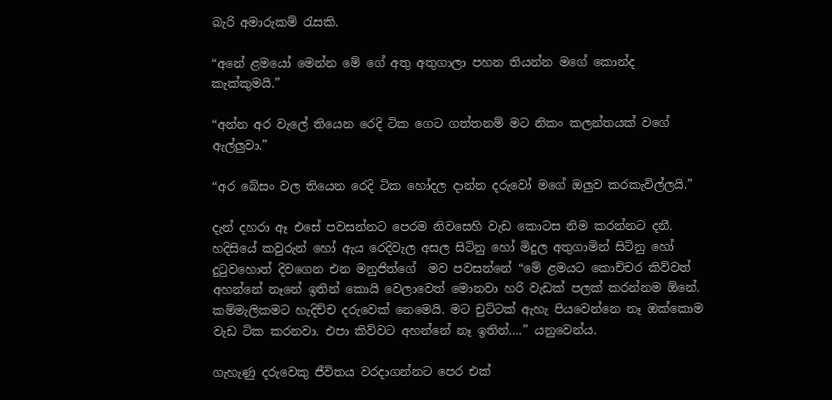බැරි අමාරුකම් රැසකි.

“අනේ ළමයෝ මෙන්න මේ ගේ අතු අතුගාලා පහන තියන්න මගේ කොන්ද කැක්කුමයි.”

“අන්න අර වැලේ තියෙන රෙදි ටික ගෙට ගත්තනම් මට නිකං කලන්තයක් වගේ ඇල්ලුවා.”

“අර බේසං වල තියෙන රෙදි ටික හෝදල දාන්න දරුවෝ මගේ ඔලුව කරකැවිල්ලයි.”

දැන් දහරා ඈ එසේ පවසන්නට පෙරම නිවසෙහි වැඩ කොටස නිම කරන්නට දනී. හදිසියේ කවුරුන් හෝ ඇය රෙදිවැල අසල සිටිනු හෝ මිදුල අතුගාමින් සිටිනු හෝ දුටුවහොත් දිවගෙන එන මනුජිත්ගේ  මව පවසන්නේ “මේ ළමයට කොච්චර කිව්වත් අහන්නේ නෑනේ ඉතින් කොයි වෙලාවෙත් මොනවා හරි වැඩක් පලක් කරන්නම ඕනේ. කම්මැලිකමට හැදිච්ච දරුවෙක් නෙමෙයි. මට චුට්ටක් ඇහැ පියවෙන්නෙ නෑ ඔක්කොම වැඩ ටික කරනවා. එපා කිව්වට අහන්නේ නෑ ඉතින්….” යනුවෙන්ය.

ගැහැණු දරුවෙකු ජීවිතය වරදාගන්නට පෙර එක්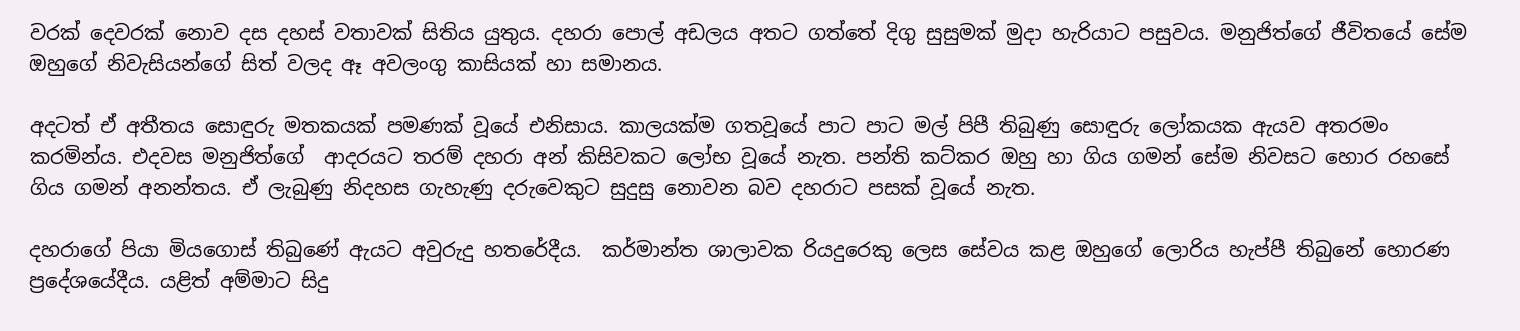වරක් දෙවරක් නොව දස දහස් වතාවක් සිතිය යුතුය. දහරා පොල් අඩලය අතට ගත්තේ දිගු සුසුමක් මුදා හැරියාට පසුවය. මනුජිත්ගේ ජීවිතයේ සේම ඔහුගේ නිවැසියන්ගේ සිත් වලද ඈ අවලංගු කාසියක් හා සමානය.

අදටත් ඒ අතීතය සොඳුරු මතකයක් පමණක් වූයේ එනිසාය. කාලයක්ම ගතවූයේ පාට පාට මල් පිපී තිබුණු සොඳුරු ලෝකයක ඇයව අතරමං කරමින්ය. එදවස මනුජිත්ගේ  ආදරයට තරම් දහරා අන් කිසිවකට ලෝභ වූයේ නැත. පන්ති කට්‌කර ඔහු හා ගිය ගමන් සේම නිවසට හොර රහසේ ගිය ගමන් අනන්තය. ඒ ලැබුණු නිදහස ගැහැණු දරුවෙකුට සුදුසු නොවන බව දහරාට පසක් වූයේ නැත.

දහරාගේ පියා මියගොස් තිබුණේ ඇයට අවුරුදු හතරේදීය.  කර්මාන්ත ශාලාවක රියදුරෙකු ලෙස සේවය කළ ඔහුගේ ලොරිය හැප්පී තිබුනේ හොරණ ප්‍රදේශයේදීය. යළිත් අම්මාට සිදු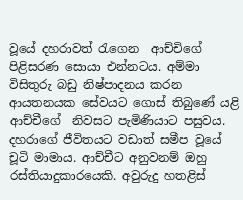වූයේ දහරාවත් රැගෙන  ආච්චිගේ පිළිසරණ සොයා එන්නටය. අම්මා විසිතුරු බඩු නිෂ්පාදනය කරන ආයතනයක සේවයට ගොස් තිබුණේ යළි ආච්චීගේ  නිවසට පැමිණියාට පසුවය. දහරාගේ ජීවිතයට වඩාත් සමීප වූයේ චූටි මාමාය. ආච්චීට අනුවනම් ඔහු රස්තියාදුකාරයෙකි. අවුරුදු හතළිස්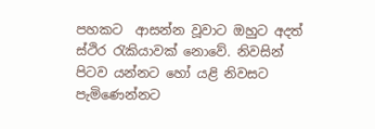පහකට  ආසන්න වූවාට ඔහුට අදත් ස්ථිර රැකියාවක් නොවේ. නිවසින් පිටව යන්නට හෝ යළි නිවසට පැමිණෙන්නට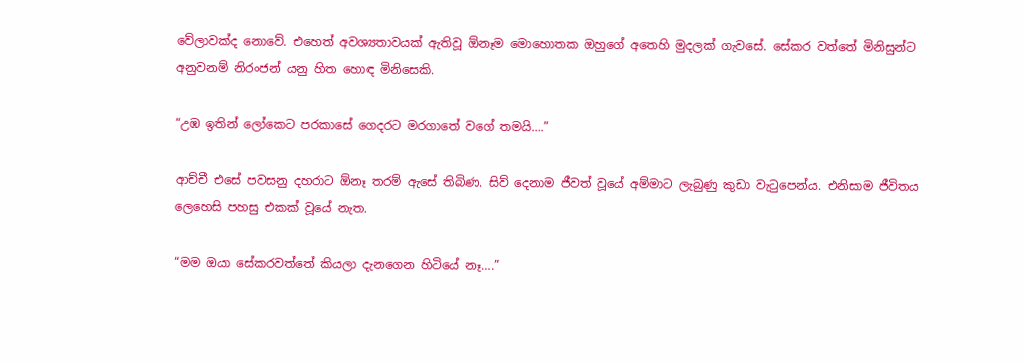වේලාවක්ද නොවේ. එහෙත් අවශ්‍යතාවයක් ඇතිවූ ඕනෑම මොහොතක ඔහුගේ අතෙහි මුදලක් ගැවසේ. සේකර වත්තේ මිනිසුන්ට අනුවනම් නිරංජන් යනු හිත හොඳ මිනිසෙකි.

“උඹ ඉතින් ලෝකෙට පරකාසේ ගෙදරට මරගාතේ වගේ තමයි….”

ආච්චී එසේ පවසනු දහරාට ඕනෑ තරම් ඇසේ තිබිණ. සිව් දෙනාම ජීවත් වූයේ අම්මාට ලැබුණු කුඩා වැටුපෙන්ය. එනිසාම ජීවිතය ලෙහෙසි පහසු එකක් වූයේ නැත.

“මම ඔයා සේකරවත්තේ කියලා දැනගෙන හිටියේ නෑ….”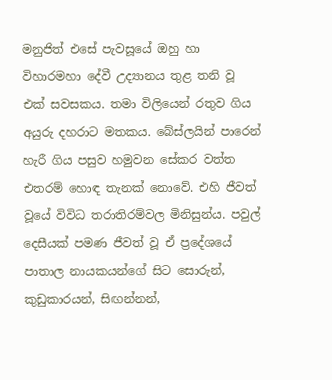මනුජිත් එසේ පැවසූයේ ඔහු හා විහාරමහා දේවී උද්‍යානය තුළ තනි වූ එක් සවසකය. තමා විලියෙන් රතුව ගිය අයුරු දහරාට මතකය. බේස්ලයින් පාරෙන් හැරී ගිය පසුව හමුවන සේකර වත්ත එතරම් හොඳ තැනක් නොවේ. එහි ජීවත් වූයේ විවිධ තරාතිරම්වල මිනිසුන්ය. පවුල් දෙසීයක් පමණ ජීවත් වූ ඒ ප්‍රදේශයේ පාතාල නායකයන්ගේ සිට සොරුන්, කුඩුකාරයන්, සිඟන්නන්,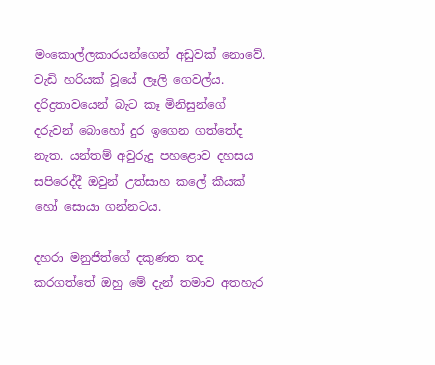මංකොල්ලකාරයන්ගෙන් අඩුවක් නොවේ. වැඩි හරියක් වූයේ ලෑලි ගෙවල්ය. දරිද්‍රතාවයෙන් බැට කෑ මිනිසුන්ගේ දරුවන් බොහෝ දුර ඉගෙන ගත්තේද නැත. යන්තම් අවුරුදු පහළොව දහසය සපිරෙද්දී ඔවුන් උත්සාහ කලේ කීයක් හෝ සොයා ගන්නටය.

දහරා මනුජිත්ගේ දකුණත තද කරගත්තේ ඔහු මේ දැන් තමාව අතහැර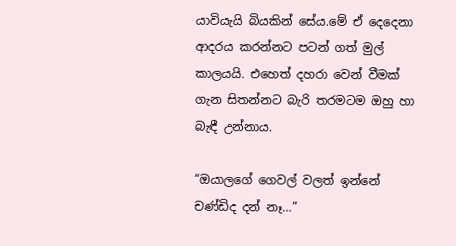යාවියැයි බියකින් සේය.මේ ඒ දෙදෙනා ආදරය කරන්නට පටන් ගත් මුල් කාලයයි. එහෙත් දහරා වෙන් වීමක් ගැන සිතන්නට බැරි තරමටම ඔහු හා බැඳී උන්නාය.

“ඔයාලගේ ගෙවල් වලත් ඉන්නේ චණ්ඩිද දන් නෑ…”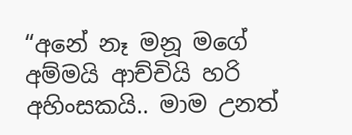“අනේ නෑ මනූ මගේ අම්මයි ආච්චියි හරි අහිංසකයි.. මාම උනත්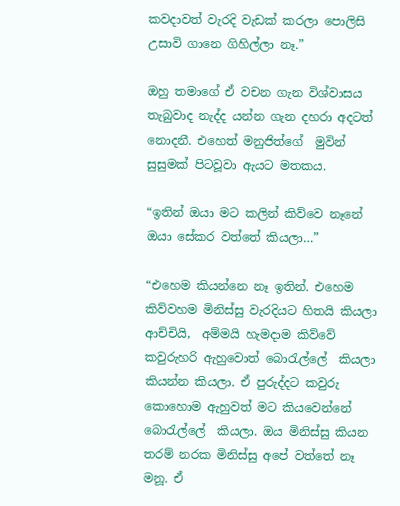කවදාවත් වැරදි වැඩක් කරලා පොලිසි උසාවි ගානෙ ගිහිල්ලා නෑ.”

ඔහු තමාගේ ඒ වචන ගැන විශ්වාසය තැබුවාද නැද්ද යන්න ගැන දහරා අදටත් නොදනී. එහෙත් මනුජිත්ගේ  මුවින් සුසුමක් පිටවූවා ඇයට මතකය.

“ඉතින් ඔයා මට කලින් කිව්වෙ නෑනේ ඔයා සේකර වත්තේ කියලා…”

“එහෙම කියන්නෙ නෑ ඉතින්. එහෙම කිව්වහම මිනිස්සු වැරදියට හිතයි කියලා  ආච්චියි,  අම්මයි හැමදාම කිව්වේ කවුරුහරි ඇහුවොත් බොරැල්ලේ  කියලා කියන්න කියලා. ඒ පුරුද්දට කවුරු කොහොම ඇහුවත් මට කියවෙන්නේ බොරැල්ලේ  කියලා. ඔය මිනිස්සු කියන තරම් නරක මිනිස්සු අපේ වත්තේ නෑ මනූ. ඒ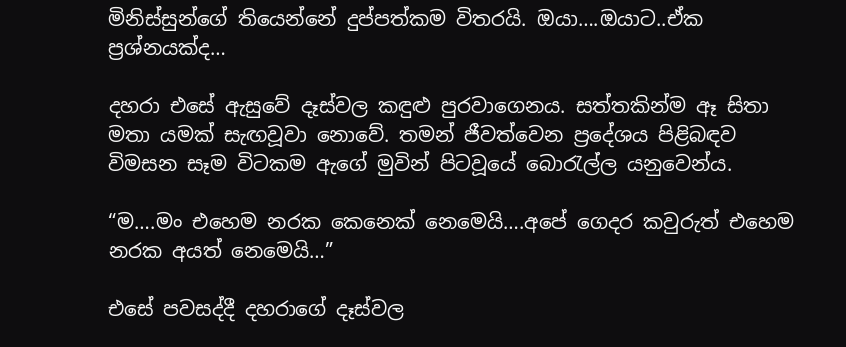මිනිස්සුන්ගේ තියෙන්නේ දුප්පත්කම විතරයි. ඔයා….ඔයාට..ඒක ප්‍රශ්නයක්ද…

දහරා එසේ ඇසුවේ දෑස්වල කඳුළු පුරවාගෙනය. සත්තකින්ම ඈ සිතා මතා යමක් සැඟවූවා නොවේ. තමන් ජීවත්වෙන ප්‍රදේශය පිළිබඳව විමසන සෑම විටකම ඇගේ මුවින් පිටවූයේ බොරැල්ල යනුවෙන්ය.

“ම….මං එහෙම නරක කෙනෙක් නෙමෙයි….අපේ ගෙදර කවුරුත් එහෙම නරක අයත් නෙමෙයි…”

එසේ පවසද්දී දහරාගේ දෑස්වල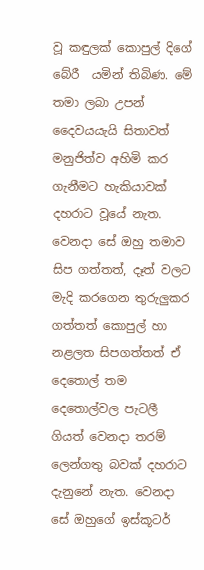වූ කඳුලක් කොපුල් දිගේ බේරී  යමින් තිබිණ. මේ තමා ලබා උපන් දෛවයයැයි සිතාවත් මනුජිත්ව අහිමි කර ගැනීමට හැකියාවක් දහරාට වූයේ නැත. වෙනදා සේ ඔහු තමාව සිප ගත්තත්, දෑත් වලට මැදි කරගෙන තුරුලුකර ගත්තත් කොපුල් හා  නළලත සිපගත්තත් ඒ දෙතොල් තම දෙතොල්වල පැටලී ගියත් වෙනදා තරම් ලෙන්ගතු බවක් දහරාට දැනුනේ නැත. වෙනදා සේ ඔහුගේ ඉස්කූටර්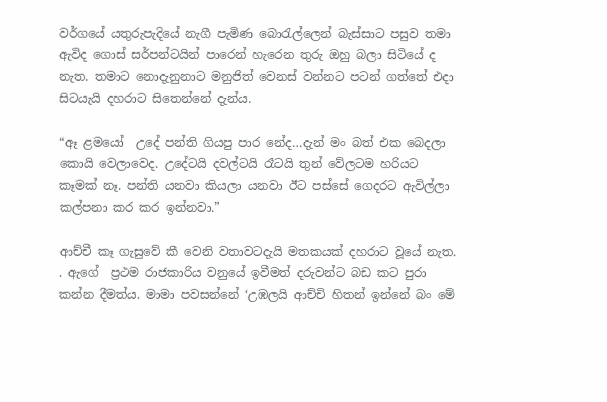වර්ගයේ යතුරුපැදියේ නැගී පැමිණ බොරැල්ලෙන් බැස්සාට පසුව තමා ඇවිද ගොස් සර්පන්ටයින් පාරෙන් හැරෙන තුරු ඔහු බලා සිටියේ ද නැත. තමාට නොදැනුනාට මනුජිත් වෙනස් වන්නට පටන් ගත්තේ එදා සිටයැයි දහරාට සිතෙන්නේ දැන්ය.

“ඈ ළමයෝ  උදේ පන්ති ගියපු පාර නේද…දැන් මං බත් එක බෙදලා කොයි වෙලාවෙද. උදේටයි දවල්ටයි රෑටයි තුන් වේලටම හරියට කෑමක් නෑ. පන්ති යනවා කියලා යනවා ඊට පස්සේ ගෙදරට ඇවිල්ලා කල්පනා කර කර ඉන්නවා.”

ආච්චී කෑ ගැසුවේ කී වෙනි වතාවටදැයි මතකයක් දහරාට වූයේ නැත. . ඇගේ  ප්‍රථම රාජකාරිය වනුයේ ඉවීමත් දරුවන්ට බඩ කට පුරා කන්න දීමත්ය. මාමා පවසන්නේ ‘උඹලයි ආච්චි හිතන් ඉන්නේ බං මේ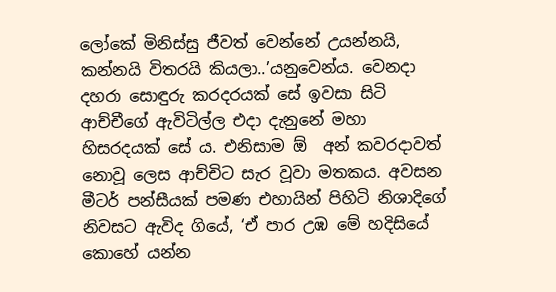ලෝකේ මිනිස්සු ජීවත් වෙන්නේ උයන්නයි, කන්නයි විතරයි කියලා..’යනුවෙන්ය. වෙනදා  දහරා සොඳුරු කරදරයක් සේ ඉවසා සිටි ආච්චීගේ ඇවිටිල්ල එදා දැනුනේ මහා හිසරදයක් සේ ය. එනිසාම ඕ  අන් කවරදාවත් නොවූ ලෙස ආච්චිට සැර වූවා මතකය. අවසන මීටර් පන්සීයක් පමණ එහායින් පිහිටි නිශාදිගේ  නිවසට ඇවිද ගියේ, ‘ඒ පාර උඹ මේ හදිසියේ කොහේ යන්න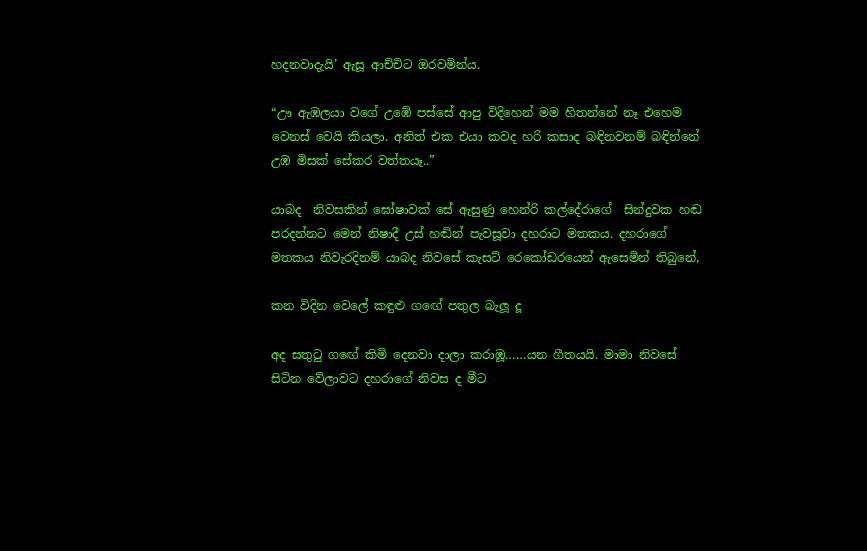හදනවාදැයි’ ඇසූ ආච්චිට ඔරවමින්ය.

“ඌ ඇඹලයා වගේ උඹේ පස්සේ ආපු විදිහෙන් මම හිතන්නේ නෑ එහෙම වෙනස් වෙයි කියලා. අනිත් එක එයා කවද හරි කසාද බඳිනවනම් බඳින්නේ උඹ මිසක් සේකර වත්තයෑ..”

යාබද  නිවසකින් ඝෝෂාවක් සේ ඇසුණු හෙන්රි කල්දේරාගේ  සින්දුවක හඬ පරදන්නට මෙන් නිෂාදී උස් හඬින් පැවසූවා දහරාට මතකය. දහරාගේ මතකය නිවැරදිනම් යාබද නිවසේ කැසට් රෙකෝඩරයෙන් ඇසෙමින් තිබුනේ,

කන විදින වෙලේ කඳුළු ගඟේ පතුල බැලූ දූ

අද සතුටු ගඟේ කිමි දෙනවා දාලා කරාඹූ……යන ගීතයයි. මාමා නිවසේ සිටින වේලාවට දහරාගේ නිවස ද මීට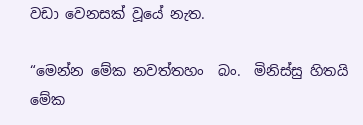වඩා වෙනසක් වූයේ නැත.

“මෙන්න මේක නවත්තහං  බං.  මිනිස්සු හිතයි මේක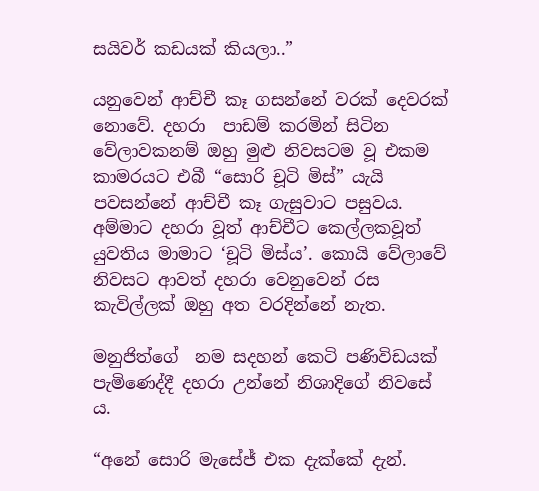සයිවර් කඩයක් කියලා..”

යනුවෙන් ආච්චී කෑ ගසන්නේ වරක් දෙවරක් නොවේ. දහරා  පාඩම් කරමින් සිටින වේලාවකනම් ඔහු මුළු නිවසටම වූ එකම කාමරයට එබී “සොරි චූටි මිස්” යැයි පවසන්නේ ආච්චී කෑ ගැසුවාට පසුවය. අම්මාට දහරා වූත් ආච්චීට කෙල්ලකවූත් යුවතිය මාමාට ‘චූටි මිස්ය’. කොයි වේලාවේ නිවසට ආවත් දහරා වෙනුවෙන් රස කැවිල්ලක් ඔහු අත වරදින්නේ නැත.

මනුජිත්ගේ  නම සදහන් කෙටි පණිවිඩයක් පැමිණෙද්දී දහරා උන්නේ නිශාදිගේ නිවසේ ය.

“අනේ සොරි මැසේජ් එක දැක්කේ දැන්.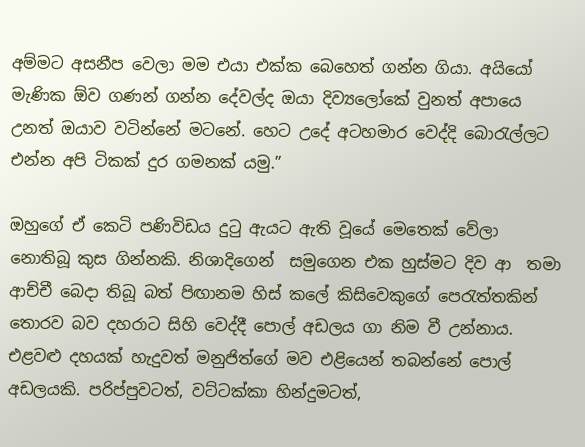අම්මට අසනීප වෙලා මම එයා එක්ක බෙහෙත් ගන්න ගියා. අයියෝ මැණික ඕව ගණන් ගන්න දේවල්ද ඔයා දිව්‍යලෝකේ වුනත් අපායෙ උනත් ඔයාව වටින්නේ මටනේ. හෙට උදේ අටහමාර වෙද්දි බොරැල්ලට එන්න අපි ටිකක් දුර ගමනක් යමු.”

ඔහුගේ ඒ කෙටි පණිවිඩය දුටු ඇයට ඇති වූයේ මෙතෙක් වේලා නොතිබූ කුස ගින්නකි. නිශාදිගෙන්  සමුගෙන එක හුස්මට දිව ආ  තමා ආච්චී බෙදා තිබූ බත් පිඟානම හිස් කලේ කිසිවෙකුගේ පෙරැත්තකින් තොරව බව දහරාට සිහි වෙද්දී පොල් අඩලය ගා නිම වී උන්නාය. එළවළු දහයක් හැදුවත් මනුජිත්ගේ මව එළියෙන් තබන්නේ පොල් අඩලයකි. පරිප්පුවටත්, වට්ටක්කා හින්දුමටත්,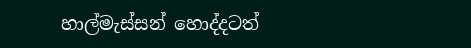හාල්මැස්සන් හොද්දටත්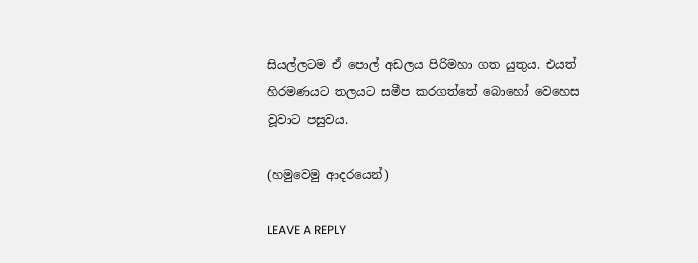සියල්ලටම ඒ පොල් අඩලය පිරිමහා ගත යුතුය. එයත් හිරමණයට තලයට සමීප කරගත්තේ බොහෝ වෙහෙස වූවාට පසුවය.

(හමුවෙමු ආදරයෙන්)

LEAVE A REPLY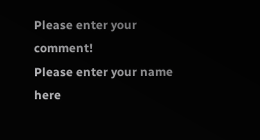Please enter your comment!
Please enter your name here